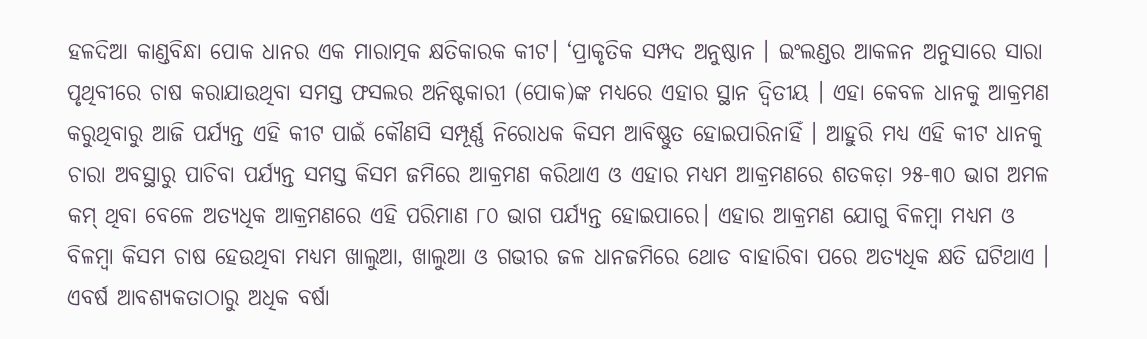ହଳଦିଆ କାଣ୍ଡବିନ୍ଧା ପୋକ ଧାନର ଏକ ମାରାତ୍ମକ କ୍ଷତିକାରକ କୀଟ। ‘ପ୍ରାକୃତିକ ସମ୍ପଦ ଅନୁଷ୍ଠାନ । ଇଂଲଣ୍ଡର ଆକଳନ ଅନୁସାରେ ସାରା ପୃଥିବୀରେ ଚାଷ କରାଯାଉଥିବା ସମସ୍ତ ଫସଲର ଅନିଷ୍ଟକାରୀ (ପୋକ)ଙ୍କ ମଧ୍ୟରେ ଏହାର ସ୍ଥାନ ଦ୍ଵିତୀୟ । ଏହା କେବଳ ଧାନକୁ ଆକ୍ରମଣ କରୁଥିବାରୁ ଆଜି ପର୍ଯ୍ୟନ୍ତ ଏହି କୀଟ ପାଇଁ କୌଣସି ସମ୍ପୂର୍ଣ୍ଣ ନିରୋଧକ କିସମ ଆବିଷ୍ଣୁତ ହୋଇପାରିନାହିଁ । ଆହୁରି ମଧ୍ୟ ଏହି କୀଟ ଧାନକୁ ଚାରା ଅବସ୍ଥାରୁ ପାଚିବା ପର୍ଯ୍ୟନ୍ତ ସମସ୍ତ କିସମ ଜମିରେ ଆକ୍ରମଣ କରିଥାଏ ଓ ଏହାର ମଧ୍ୟମ ଆକ୍ରମଣରେ ଶତକଡ଼ା ୨୫-୩୦ ଭାଗ ଅମଳ କମ୍ ଥିବା ବେଳେ ଅତ୍ୟଧିକ ଆକ୍ରମଣରେ ଏହି ପରିମାଣ ୮୦ ଭାଗ ପର୍ଯ୍ୟନ୍ତ ହୋଇପାରେ। ଏହାର ଆକ୍ରମଣ ଯୋଗୁ ବିଳମ୍ବା ମଧ୍ୟମ ଓ ବିଳମ୍ବା କିସମ ଚାଷ ହେଉଥିବା ମଧ୍ୟମ ଖାଲୁଆ, ଖାଲୁଆ ଓ ଗଭୀର ଜଳ ଧାନଜମିରେ ଥୋଡ ବାହାରିବା ପରେ ଅତ୍ୟଧିକ କ୍ଷତି ଘଟିଥାଏ । ଏବର୍ଷ ଆବଶ୍ୟକତାଠାରୁ ଅଧିକ ବର୍ଷା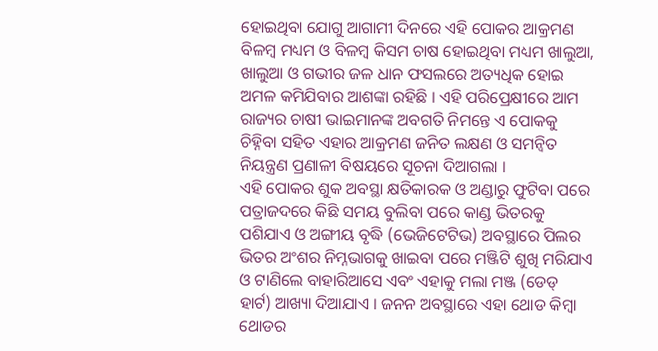ହୋଇଥିବା ଯୋଗୁ ଆଗାମୀ ଦିନରେ ଏହି ପୋକର ଆକ୍ରମଣ ବିଳମ୍ବ ମଧ୍ୟମ ଓ ବିଳମ୍ବ କିସମ ଚାଷ ହୋଇଥିବା ମଧ୍ୟମ ଖାଲୁଆ, ଖାଲୁଆ ଓ ଗଭୀର ଜଳ ଧାନ ଫସଲରେ ଅତ୍ୟଧିକ ହୋଇ ଅମଳ କମିଯିବାର ଆଶଙ୍କା ରହିଛି । ଏହି ପରିପ୍ରେକ୍ଷୀରେ ଆମ ରାଜ୍ୟର ଚାଷୀ ଭାଇମାନଙ୍କ ଅବଗତି ନିମନ୍ତେ ଏ ପୋକକୁ ଚିହ୍ନିବା ସହିତ ଏହାର ଆକ୍ରମଣ ଜନିତ ଲକ୍ଷଣ ଓ ସମନ୍ୱିତ ନିୟନ୍ତ୍ରଣ ପ୍ରଣାଳୀ ବିଷୟରେ ସୂଚନା ଦିଆଗଲା ।
ଏହି ପୋକର ଶୁକ ଅବସ୍ଥା କ୍ଷତିକାରକ ଓ ଅଣ୍ଡାରୁ ଫୁଟିବା ପରେ ପତ୍ରାଜଦରେ କିଛି ସମୟ ବୁଲିବା ପରେ କାଣ୍ଡ ଭିତରକୁ ପଶିଯାଏ ଓ ଅଙ୍ଗୀୟ ବୃଦ୍ଧି (ଭେଜିଟେଟିଭ) ଅବସ୍ଥାରେ ପିଲର ଭିତର ଅଂଶର ନିମ୍ନଭାଗକୁ ଖାଇବା ପରେ ମଞ୍ଜିଟି ଶୁଖି ମରିଯାଏ ଓ ଟାଣିଲେ ବାହାରିଆସେ ଏବଂ ଏହାକୁ ମଲା ମଞ୍ଜ (ଡେଡ୍ ହାର୍ଟ) ଆଖ୍ୟା ଦିଆଯାଏ । ଜନନ ଅବସ୍ଥାରେ ଏହା ଥୋଡ କିମ୍ବା ଥୋଡର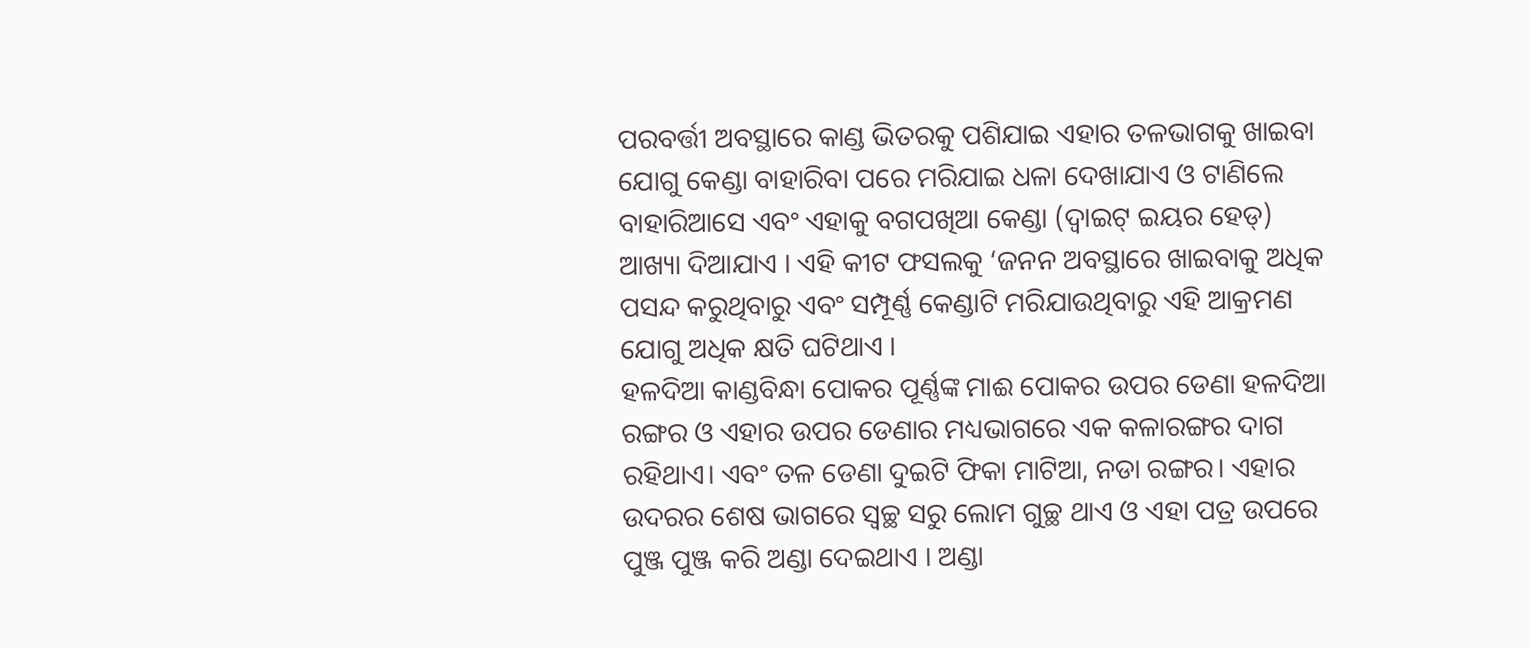ପରବର୍ତ୍ତୀ ଅବସ୍ଥାରେ କାଣ୍ଡ ଭିତରକୁ ପଶିଯାଇ ଏହାର ତଳଭାଗକୁ ଖାଇବା ଯୋଗୁ କେଣ୍ଡା ବାହାରିବା ପରେ ମରିଯାଇ ଧଳା ଦେଖାଯାଏ ଓ ଟାଣିଲେ ବାହାରିଆସେ ଏବଂ ଏହାକୁ ବଗପଖିଆ କେଣ୍ଡା (ଦ୍ଵାଇଟ୍ ଇୟର ହେଡ୍) ଆଖ୍ୟା ଦିଆଯାଏ । ଏହି କୀଟ ଫସଲକୁ ‘ଜନନ ଅବସ୍ଥାରେ ଖାଇବାକୁ ଅଧିକ ପସନ୍ଦ କରୁଥିବାରୁ ଏବଂ ସମ୍ପୂର୍ଣ୍ଣ କେଣ୍ଡାଟି ମରିଯାଉଥିବାରୁ ଏହି ଆକ୍ରମଣ ଯୋଗୁ ଅଧିକ କ୍ଷତି ଘଟିଥାଏ ।
ହଳଦିଆ କାଣ୍ଡବିନ୍ଧା ପୋକର ପୂର୍ଣ୍ଣଙ୍କ ମାଈ ପୋକର ଉପର ଡେଣା ହଳଦିଆ ରଙ୍ଗର ଓ ଏହାର ଉପର ଡେଣାର ମଧ୍ୟଭାଗରେ ଏକ କଳାରଙ୍ଗର ଦାଗ ରହିଥାଏ। ଏବଂ ତଳ ଡେଣା ଦୁଇଟି ଫିକା ମାଟିଆ, ନଡା ରଙ୍ଗର। ଏହାର ଉଦରର ଶେଷ ଭାଗରେ ସ୍ଵଚ୍ଛ ସରୁ ଲୋମ ଗୁଚ୍ଛ ଥାଏ ଓ ଏହା ପତ୍ର ଉପରେ ପୁଞ୍ଜ ପୁଞ୍ଜ କରି ଅଣ୍ଡା ଦେଇଥାଏ । ଅଣ୍ଡା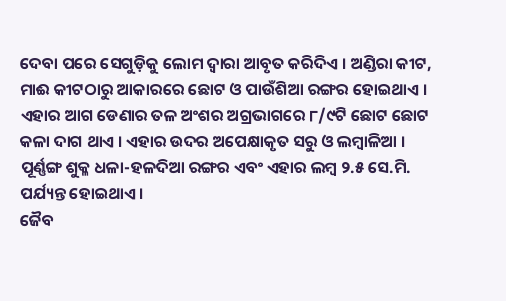ଦେବା ପରେ ସେଗୁଡ଼ିକୁ ଲୋମ ଦ୍ଵାରା ଆବୃତ କରିଦିଏ । ଅଣ୍ଡିରା କୀଟ, ମାଈ କୀଟଠାରୁ ଆକାରରେ ଛୋଟ ଓ ପାଉଁଶିଆ ରଙ୍ଗର ହୋଇଥାଏ । ଏହାର ଆଗ ଡେଣାର ତଳ ଅଂଶର ଅଗ୍ରଭାଗରେ ୮/୯ଟି ଛୋଟ ଛୋଟ କଳା ଦାଗ ଥାଏ । ଏହାର ଉଦର ଅପେକ୍ଷାକୃତ ସରୁ ଓ ଲମ୍ବାଳିଆ । ପୂର୍ଣ୍ଣଙ୍ଗ ଶୁକ୍ଳ ଧଳା-ହଳଦିଆ ରଙ୍ଗର ଏବଂ ଏହାର ଲମ୍ବ ୨.୫ ସେ.ମି. ପର୍ଯ୍ୟନ୍ତ ହୋଇଥାଏ।
ଜୈବ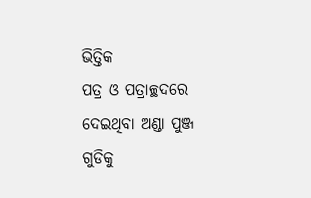ଭିତ୍ତିକ
ପତ୍ର ଓ ପତ୍ରାଚ୍ଛଦରେ ଦେଇଥିବା ଅଣ୍ଡା ପୁଞ୍ଜ ଗୁଡିକୁ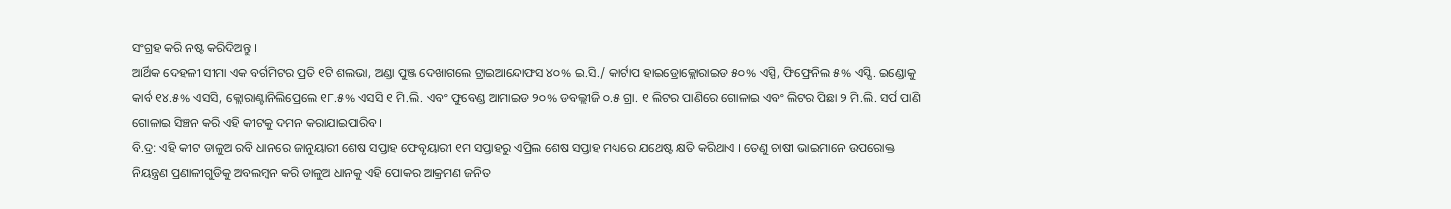ସଂଗ୍ରହ କରି ନଷ୍ଟ କରିଦିଅନ୍ତୁ ।
ଆର୍ଥିକ ଦେହଳୀ ସୀମା ଏକ ବର୍ଗମିଟର ପ୍ରତି ୧ଟି ଶଲଭା, ଅଣ୍ଡା ପୁଞ୍ଜ ଦେଖାଗଲେ ଟ୍ରାଇଆନ୍ଦୋଫସ ୪୦% ଇ.ସି./ କାର୍ଟାପ ହାଇଡ୍ରୋକ୍ଲୋରାଇଡ ୫୦% ଏସ୍ପି, ଫିଫ୍ରେନିଲ ୫% ଏସ୍ସି. ଇଣ୍ଡୋକୁ କାର୍ବ ୧୪.୫% ଏସସି, କ୍ଲୋରାଣ୍ଟାନିଲିପ୍ରେଲେ ୧୮.୫% ଏସସି ୧ ମି.ଲି. ଏବଂ ଫୁବେଣ୍ଡ ଆମାଇଡ ୨୦% ଡବଲ୍ଲୀଜି ୦.୫ ଗ୍ରା. ୧ ଲିଟର ପାଣିରେ ଗୋଳାଇ ଏବଂ ଲିଟର ପିଛା ୨ ମି.ଲି. ସର୍ପ ପାଣି ଗୋଳାଇ ସିଞ୍ଚନ କରି ଏହି କୀଟକୁ ଦମନ କରାଯାଇପାରିବ ।
ବି.ଦ୍ର: ଏହି କୀଟ ଡାଳୁଅ ରବି ଧାନରେ ଜାନୁୟାରୀ ଶେଷ ସପ୍ତାହ ଫେବୃୟାରୀ ୧ମ ସପ୍ତାହରୁ ଏପ୍ରିଲ ଶେଷ ସପ୍ତାହ ମଧ୍ୟରେ ଯଥେଷ୍ଟ କ୍ଷତି କରିଥାଏ । ତେଣୁ ଚାଷୀ ଭାଇମାନେ ଉପରୋକ୍ତ ନିୟନ୍ତ୍ରଣ ପ୍ରଣାଳୀଗୁଡିକୁ ଅବଲମ୍ବନ କରି ଡାଳୁଅ ଧାନକୁ ଏହି ପୋକର ଆକ୍ରମଣ ଜନିତ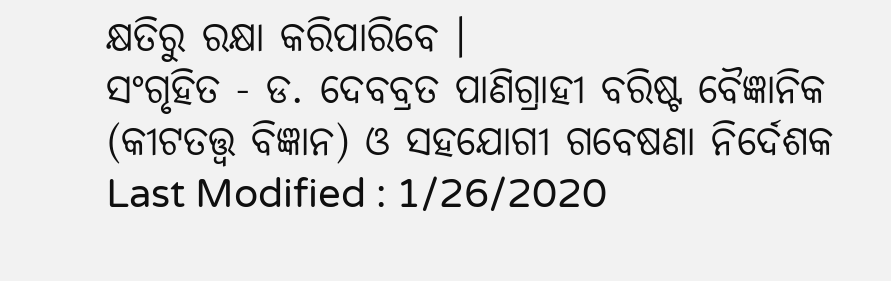କ୍ଷତିରୁ ରକ୍ଷା କରିପାରିବେ ।
ସଂଗୃହିତ - ଡ. ଦେବବ୍ରତ ପାଣିଗ୍ରାହୀ ବରିଷ୍ଟ ବୈଜ୍ଞାନିକ (କୀଟତତ୍ତ୍ଵ ବିଜ୍ଞାନ) ଓ ସହଯୋଗୀ ଗବେଷଣା ନିର୍ଦେଶକ
Last Modified : 1/26/2020